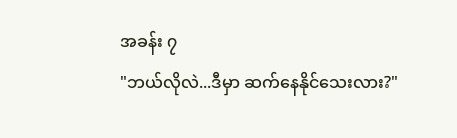အခန်း ၇
"ဘယ်လိုလဲ...ဒီမှာ ဆက်နေနိုင်သေးလား?"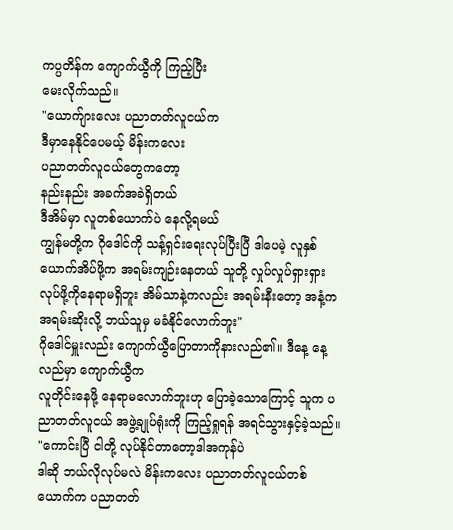ကပ္ပတိန်က ကျောက်ယွီကို ကြည့်ပြီး
မေးလိုက်သည်။
"ယောက်ျားလေး ပညာတတ်လူငယ်က
ဒီမှာနေနိုင်ပေမယ့် မိန်းကလေး
ပညာတတ်လူငယ်တွေကတော့
နည်းနည်း အခက်အခဲရှိတယ်
ဒီအိမ်မှာ လူတစ်ယောက်ပဲ နေလို့ရမယ်
ကျွန်မတို့က ဂိုဒေါင်ကို သန့်ရှင်းရေးလုပ်ပြီးပြီ ဒါပေမဲ့ လူနှစ်ယောက်အိပ်ဖို့က အရမ်းကျဉ်းနေတယ် သူတို့ လှုပ်လှုပ်ရှားရှားလုပ်ဖို့ကိုနေရာမရှိဘူး အိမ်သာနဲ့ကလည်း အရမ်းနီးတော့ အနံ့က
အရမ်းဆိုးလို့ ဘယ်သူမှ မခံနိုင်လောက်ဘူး"
ဂိုဒေါင်မှူးလည်း ကျောက်ယွီပြောတာကိုနားလည်၏။ ဒီနေ့ နေ့လည်မှာ ကျောက်ယွီက
လူတိုင်းနေဖို့ နေရာမလောက်ဘူးဟု ပြောခဲ့သောကြောင့် သူက ပညာတတ်လူငယ် အဖွဲ့ချုပ်ရုံးကို ကြည့်ရှုရန် အရင်သွားနှင့်ခဲ့သည်။
"ကောင်းပြီ ငါတို့ လုပ်နိုင်တာတော့ဒါအကုန်ပဲ
ဒါဆို ဘယ်လိုလုပ်မလဲ မိန်းကလေး ပညာတတ်လူငယ်တစ်ယောက်က ပညာတတ်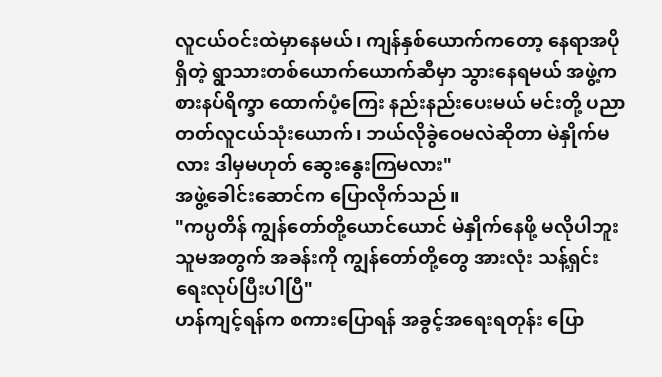လူငယ်ဝင်းထဲမှာနေမယ်၊ ကျန်နှစ်ယောက်ကတော့ နေရာအပိုရှိတဲ့ ရွာသားတစ်ယောက်ယောက်ဆီမှာ သွားနေရမယ် အဖွဲ့က စားနပ်ရိက္ခာ ထောက်ပံ့ကြေး နည်းနည်းပေးမယ် မင်းတို့ ပညာတတ်လူငယ်သုံးယောက်၊ ဘယ်လိုခွဲဝေမလဲဆိုတာ မဲနှိုက်မလား ဒါမှမဟုတ် ဆွေးနွေးကြမလား"
အဖွဲ့ခေါင်းဆောင်က ပြောလိုက်သည်။
"ကပ္ပတိန် ကျွန်တော်တို့ယောင်ယောင် မဲနှိုက်နေဖို့ မလိုပါဘူး သူမအတွက် အခန်းကို ကျွန်တော်တို့တွေ အားလုံး သန့်ရှင်းရေးလုပ်ပြီးပါပြီ"
ဟန်ကျင့်ရန်က စကားပြောရန် အခွင့်အရေးရတုန်း ပြော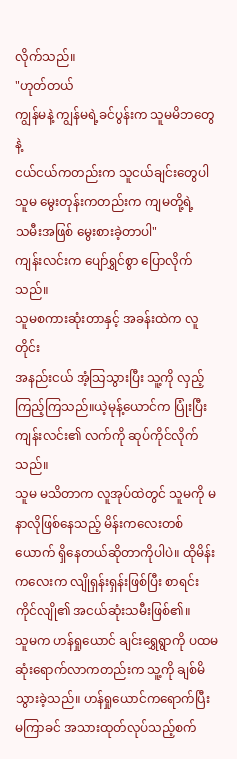လိုက်သည်။
"ဟုတ်တယ်
ကျွန်မနဲ့ ကျွန်မရဲ့ခင်ပွန်းက သူမမိဘတွေနဲ့
ငယ်ငယ်ကတည်းက သူငယ်ချင်းတွေပါ
သူမ မွေးတုန်းကတည်းက ကျမတို့ရဲ့
သမီးအဖြစ် မွေးစားခဲ့တာပါ"
ကျန်းလင်းက ပျော်ရွှင်စွာ ပြောလိုက်သည်။
သူမစကားဆုံးတာနှင့် အခန်းထဲက လူတိုင်း
အနည်းငယ် အံ့သြသွားပြီး သူ့ကို လှည့်ကြည့်ကြသည်။ယဲ့မုန့်ယောင်က ပြုံးပြီး ကျန်းလင်း၏ လက်ကို ဆုပ်ကိုင်လိုက်သည်။
သူမ မသိတာက လူအုပ်ထဲတွင် သူမကို မနာလိုဖြစ်နေသည့် မိန်းကလေးတစ်ယောက် ရှိနေတယ်ဆိုတာကိုပါပဲ။ ထိုမိန်းကလေးက လျိုရှန်းရှန်းဖြစ်ပြီး စာရင်းကိုင်လျို၏ အငယ်ဆုံးသမီးဖြစ်၏။
သူမက ဟန်ရှုယောင် ချင်းရွှေရွာကို ပထမဆုံးရောက်လာကတည်းက သူ့ကို ချစ်မိသွားခဲ့သည်။ ဟန်ရှုယောင်ကရောက်ပြီး မကြာခင် အသားထုတ်လုပ်သည့်စက်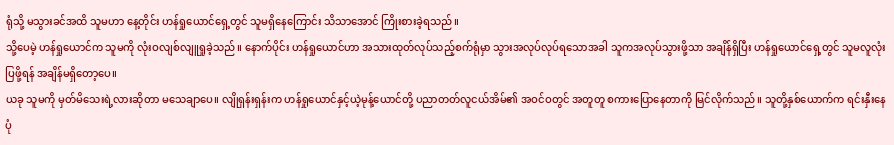ရုံသို့ မသွားခင်အထိ သူမဟာ နေ့တိုင်း ဟန်ရှုယောင်ရှေ့တွင် သူမရှိနေကြောင်း သိသာအောင် ကြိုးစားခဲ့ရသည်။
သို့ပေမဲ့ ဟန်ရှုယောင်က သူမကို လုံးဝလျစ်လျူရှုခဲ့သည်။ နောက်ပိုင်း ဟန်ရှုယောင်ဟာ အသားထုတ်လုပ်သည့်စက်ရုံမှာ သွားအလုပ်လုပ်ရသောအခါ သူကအလုပ်သွားဖို့သာ အချိန်ရှိပြီး ဟန်ရှုယောင်ရှေ့တွင် သူမလူလုံးပြဖို့ရန် အချိန်မရှိတော့ပေ။
ယခု သူမကို မှတ်မိသေးရဲ့လားဆိုတာ မသေချာပေ။ လျိုရှန်းရှန်းက ဟန်ရှုယောင်နှင့်ယဲ့မုန့်ယောင်တို့ ပညာတတ်လူငယ်အိမ်၏ အဝင်ဝတွင် အတူတူ စကားပြောနေတာကို မြင်လိုက်သည်။ သူတို့နှစ်ယောက်က ရင်းနှီးနေပုံ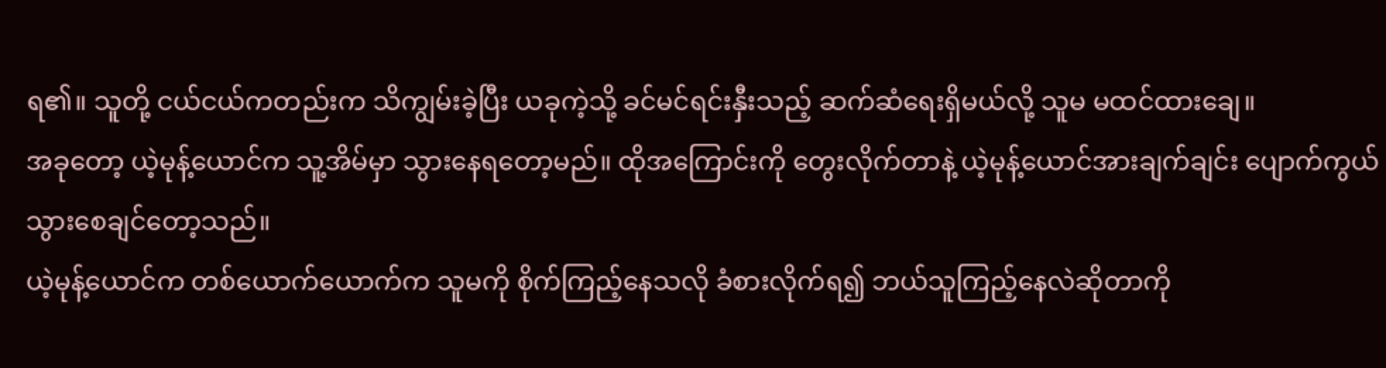ရ၏။ သူတို့ ငယ်ငယ်ကတည်းက သိကျွမ်းခဲ့ပြီး ယခုကဲ့သို့ ခင်မင်ရင်းနှီးသည့် ဆက်ဆံရေးရှိမယ်လို့ သူမ မထင်ထားချေ။
အခုတော့ ယဲ့မုန့်ယောင်က သူ့အိမ်မှာ သွားနေရတော့မည်။ ထိုအကြောင်းကို တွေးလိုက်တာနဲ့ ယဲ့မုန့်ယောင်အားချက်ချင်း ပျောက်ကွယ်သွားစေချင်တော့သည်။
ယဲ့မုန့်ယောင်က တစ်ယောက်ယောက်က သူမကို စိုက်ကြည့်နေသလို ခံစားလိုက်ရ၍ ဘယ်သူကြည့်နေလဲဆိုတာကို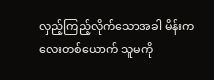လှည့်ကြည့်လိုက်သောအခါ မိန်းကလေးတစ်ယောက် သူမကို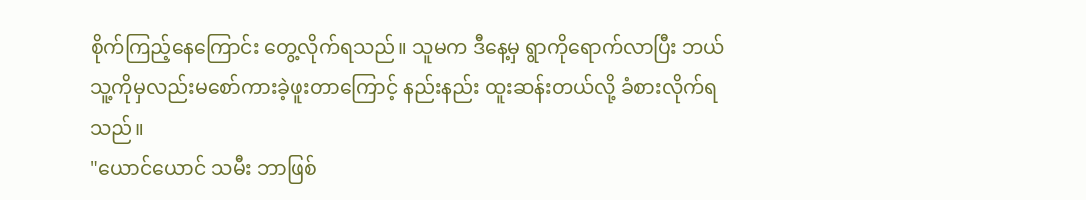စိုက်ကြည့်နေကြောင်း တွေ့လိုက်ရသည်။ သူမက ဒီနေ့မှ ရွာကိုရောက်လာပြီး ဘယ်သူ့ကိုမှလည်းမစော်ကားခဲ့ဖူးတာကြောင့် နည်းနည်း ထူးဆန်းတယ်လို့ ခံစားလိုက်ရသည်။
"ယောင်ယောင် သမီး ဘာဖြစ်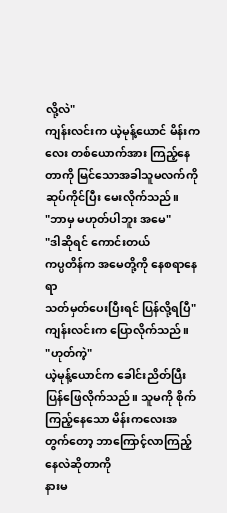လို့လဲ"
ကျန်းလင်းက ယဲ့မုန့်ယောင် မိန်းကလေး တစ်ယောက်အား ကြည့်နေတာကို မြင်သောအခါသူမလက်ကို ဆုပ်ကိုင်ပြီး မေးလိုက်သည်။
"ဘာမှ မဟုတ်ပါဘူး အမေ"
"ဒါဆိုရင် ကောင်းတယ်
ကပ္ပတိန်က အမေတို့ကို နေစရာနေရာ
သတ်မှတ်ပေးပြီးရင် ပြန်လို့ရပြီ"
ကျန်းလင်းက ပြောလိုက်သည်။
"ဟုတ်ကဲ့"
ယဲ့မုန့်ယောင်က ခေါင်းညိတ်ပြီး ပြန်ဖြေလိုက်သည်။ သူမကို စိုက်ကြည့်နေသော မိန်းကလေးအတွက်တော့ ဘာကြောင့်လာကြည့်နေလဲဆိုတာကို
နားမ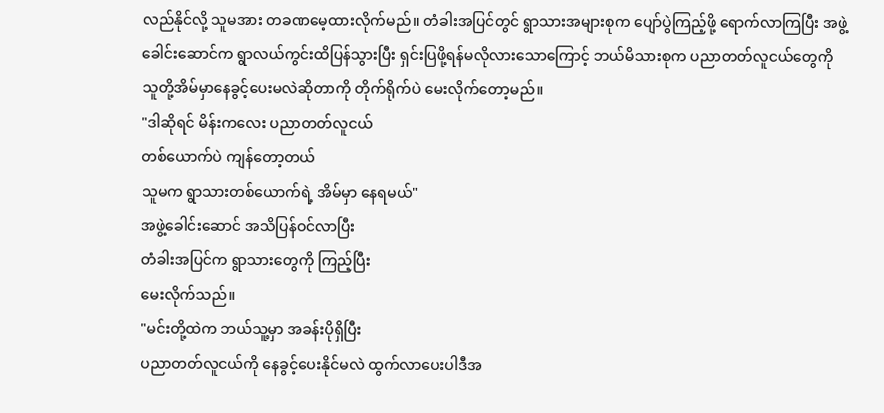လည်နိုင်လို့ သူမအား တခဏမေ့ထားလိုက်မည်။ တံခါးအပြင်တွင် ရွာသားအများစုက ပျော်ပွဲကြည့်ဖို့ ရောက်လာကြပြီး အဖွဲ့ခေါင်းဆောင်က ရွာလယ်ကွင်းထိပြန်သွားပြီး ရှင်းပြဖို့ရန်မလိုလားသောကြောင့် ဘယ်မိသားစုက ပညာတတ်လူငယ်တွေကို သူတို့အိမ်မှာနေခွင့်ပေးမလဲဆိုတာကို တိုက်ရိုက်ပဲ မေးလိုက်တော့မည်။
"ဒါဆိုရင် မိန်းကလေး ပညာတတ်လူငယ်
တစ်ယောက်ပဲ ကျန်တော့တယ်
သူမက ရွာသားတစ်ယောက်ရဲ့ အိမ်မှာ နေရမယ်"
အဖွဲ့ခေါင်းဆောင် အသိပြန်ဝင်လာပြီး
တံခါးအပြင်က ရွာသားတွေကို ကြည့်ပြီး
မေးလိုက်သည်။
"မင်းတို့ထဲက ဘယ်သူ့မှာ အခန်းပိုရှိပြီး
ပညာတတ်လူငယ်ကို နေခွင့်ပေးနိုင်မလဲ ထွက်လာပေးပါဒီအ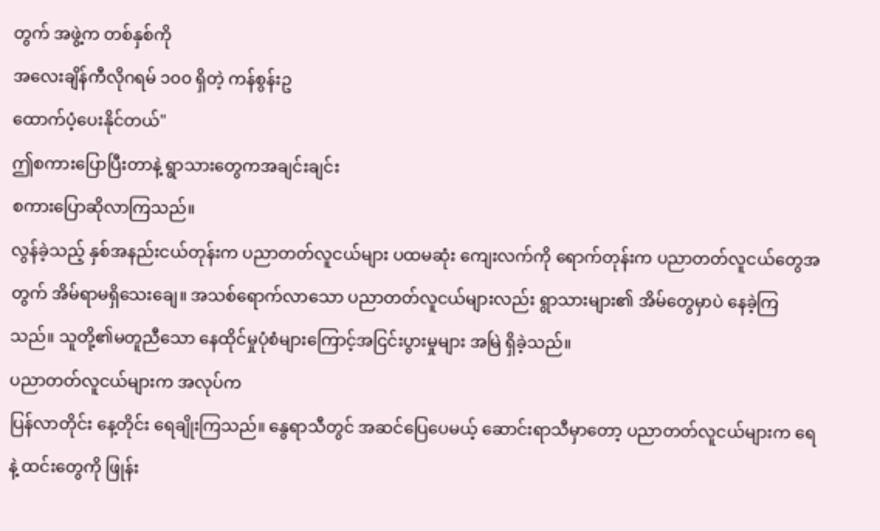တွက် အဖွဲ့က တစ်နှစ်ကို
အလေးချိန်ကီလိုဂရမ် ၁၀၀ ရှိတဲ့ ကန်စွန်းဥ
ထောက်ပံ့ပေးနိုင်တယ်"
ဤစကားပြောပြီးတာနဲ့ ရွာသားတွေကအချင်းချင်း
စကားပြောဆိုလာကြသည်။
လွန်ခဲ့သည့် နှစ်အနည်းငယ်တုန်းက ပညာတတ်လူငယ်များ ပထမဆုံး ကျေးလက်ကို ရောက်တုန်းက ပညာတတ်လူငယ်တွေအတွက် အိမ်ရာမရှိသေးချေ။ အသစ်ရောက်လာသော ပညာတတ်လူငယ်များလည်း ရွာသားများ၏ အိမ်တွေမှာပဲ နေခဲ့ကြသည်။ သူတို့၏မတူညီသော နေထိုင်မှုပုံစံများကြောင့်အငြင်းပွားမှုများ အမြဲ ရှိခဲ့သည်။
ပညာတတ်လူငယ်များက အလုပ်က
ပြန်လာတိုင်း နေ့တိုင်း ရေချိုးကြသည်။ နွေရာသီတွင် အဆင်ပြေပေမယ့် ဆောင်းရာသီမှာတော့ ပညာတတ်လူငယ်များက ရေနဲ့ ထင်းတွေကို ဖြုန်း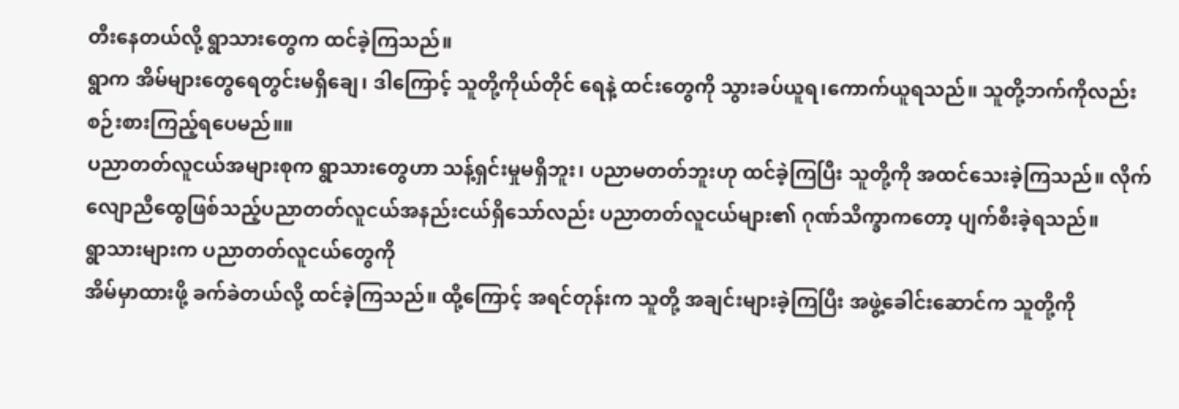တီးနေတယ်လို့ ရွာသားတွေက ထင်ခဲ့ကြသည်။
ရွာက အိမ်များတွေရေတွင်းမရှိချေ၊ ဒါကြောင့် သူတို့ကိုယ်တိုင် ရေနဲ့ ထင်းတွေကို သွားခပ်ယူရ၊ကောက်ယူရသည်။ သူတို့ဘက်ကိုလည်း စဉ်းစားကြည့်ရပေမည်။။
ပညာတတ်လူငယ်အများစုက ရွာသားတွေဟာ သန့်ရှင်းမှုမရှိဘူး၊ ပညာမတတ်ဘူးဟု ထင်ခဲ့ကြပြီး သူတို့ကို အထင်သေးခဲ့ကြသည်။ လိုက်လျောညီထွေဖြစ်သည့်ပညာတတ်လူငယ်အနည်းငယ်ရှိသော်လည်း ပညာတတ်လူငယ်များ၏ ဂုဏ်သိက္ခာကတော့ ပျက်စီးခဲ့ရသည်။
ရွာသားများက ပညာတတ်လူငယ်တွေကို
အိမ်မှာထားဖို့ ခက်ခဲတယ်လို့ ထင်ခဲ့ကြသည်။ ထို့ကြောင့် အရင်တုန်းက သူတို့ အချင်းများခဲ့ကြပြီး အဖွဲ့ခေါင်းဆောင်က သူတို့ကို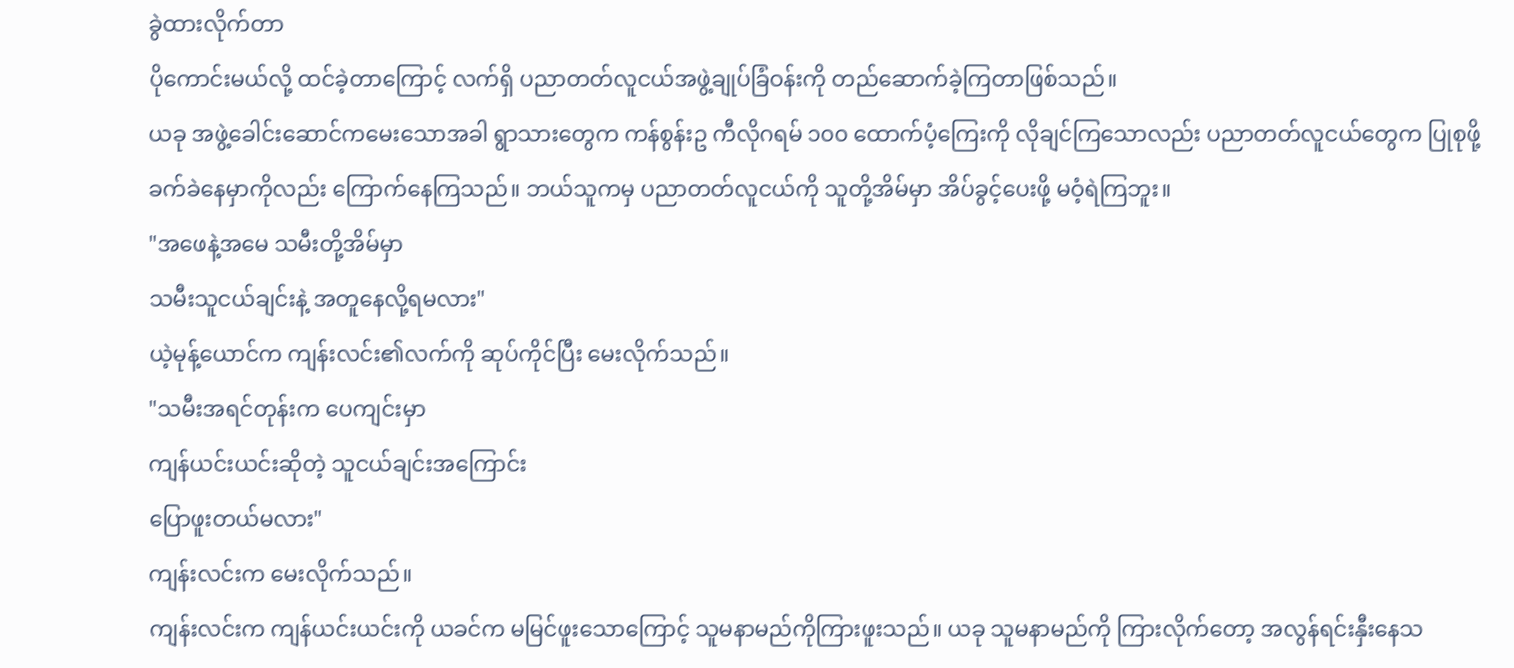ခွဲထားလိုက်တာ
ပိုကောင်းမယ်လို့ ထင်ခဲ့တာကြောင့် လက်ရှိ ပညာတတ်လူငယ်အဖွဲ့ချုပ်ခြံဝန်းကို တည်ဆောက်ခဲ့ကြတာဖြစ်သည်။
ယခု အဖွဲ့ခေါင်းဆောင်ကမေးသောအခါ ရွာသားတွေက ကန်စွန်းဥ ကီလိုဂရမ် ၁၀၀ ထောက်ပံ့ကြေးကို လိုချင်ကြသောလည်း ပညာတတ်လူငယ်တွေက ပြုစုဖို့ ခက်ခဲနေမှာကိုလည်း ကြောက်နေကြသည်။ ဘယ်သူကမှ ပညာတတ်လူငယ်ကို သူတို့အိမ်မှာ အိပ်ခွင့်ပေးဖို့ မဝံ့ရဲကြဘူး။
"အဖေနဲ့အမေ သမီးတို့အိမ်မှာ
သမီးသူငယ်ချင်းနဲ့ အတူနေလို့ရမလား"
ယဲ့မုန့်ယောင်က ကျန်းလင်း၏လက်ကို ဆုပ်ကိုင်ပြီး မေးလိုက်သည်။
"သမီးအရင်တုန်းက ပေကျင်းမှာ
ကျန်ယင်းယင်းဆိုတဲ့ သူငယ်ချင်းအကြောင်း
ပြောဖူးတယ်မလား"
ကျန်းလင်းက မေးလိုက်သည်။
ကျန်းလင်းက ကျန်ယင်းယင်းကို ယခင်က မမြင်ဖူးသောကြောင့် သူမနာမည်ကိုကြားဖူးသည်။ ယခု သူမနာမည်ကို ကြားလိုက်တော့ အလွန်ရင်းနှီးနေသ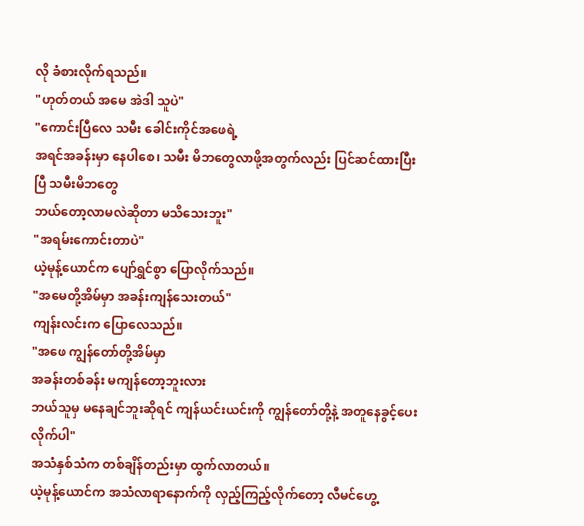လို ခံစားလိုက်ရသည်။
"ဟုတ်တယ် အမေ အဲဒါ သူပဲ"
"ကောင်းပြီလေ သမီး ခေါင်းကိုင်အဖေရဲ့
အရင်အခန်းမှာ နေပါစေ၊ သမီး မိဘတွေလာဖို့အတွက်လည်း ပြင်ဆင်ထားပြီးပြီ သမီးမိဘတွေ
ဘယ်တော့လာမလဲဆိုတာ မသိသေးဘူး"
"အရမ်းကောင်းတာပဲ"
ယဲ့မုန့်ယောင်က ပျော်ရွှင်စွာ ပြောလိုက်သည်။
"အမေတို့အိမ်မှာ အခန်းကျန်သေးတယ်"
ကျန်းလင်းက ပြောလေသည်။
"အဖေ ကျွန်တော်တို့အိမ်မှာ
အခန်းတစ်ခန်း မကျန်တော့ဘူးလား
ဘယ်သူမှ မနေချင်ဘူးဆိုရင် ကျန်ယင်းယင်းကို ကျွန်တော်တို့နဲ့ အတူနေခွင့်ပေးလိုက်ပါ"
အသံနှစ်သံက တစ်ချိန်တည်းမှာ ထွက်လာတယ်။
ယဲ့မုန့်ယောင်က အသံလာရာနောက်ကို လှည့်ကြည့်လိုက်တော့ လီမင်ဟွေ့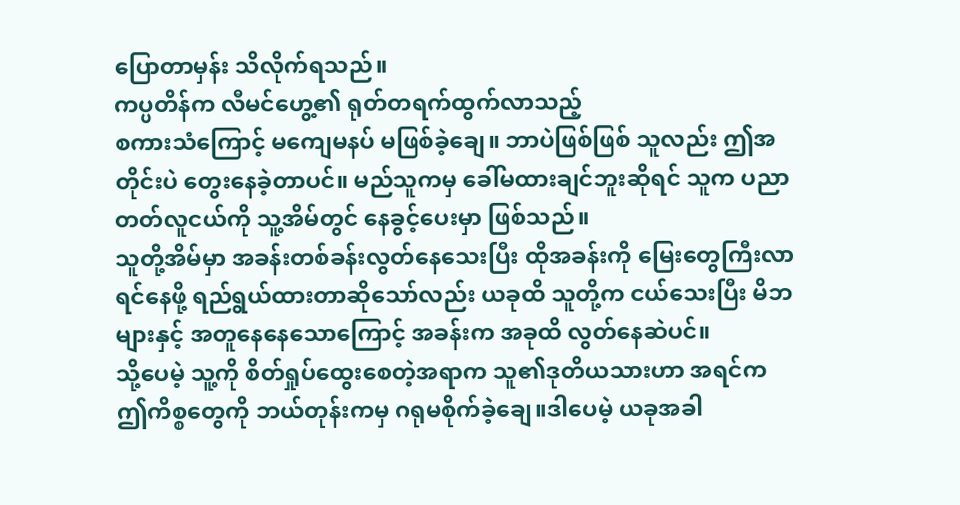ပြောတာမှန်း သိလိုက်ရသည်။
ကပ္ပတိန်က လီမင်ဟွေ့၏ ရုတ်တရက်ထွက်လာသည့်
စကားသံကြောင့် မကျေမနပ် မဖြစ်ခဲ့ချေ။ ဘာပဲဖြစ်ဖြစ် သူလည်း ဤအတိုင်းပဲ တွေးနေခဲ့တာပင်။ မည်သူကမှ ခေါ်မထားချင်ဘူးဆိုရင် သူက ပညာတတ်လူငယ်ကို သူ့အိမ်တွင် နေခွင့်ပေးမှာ ဖြစ်သည်။
သူတို့အိမ်မှာ အခန်းတစ်ခန်းလွတ်နေသေးပြီး ထိုအခန်းကို မြေးတွေကြီးလာရင်နေဖို့ ရည်ရွယ်ထားတာဆိုသော်လည်း ယခုထိ သူတို့က ငယ်သေးပြီး မိဘများနှင့် အတူနေနေသောကြောင့် အခန်းက အခုထိ လွတ်နေဆဲပင်။
သို့ပေမဲ့ သူ့ကို စိတ်ရှုပ်ထွေးစေတဲ့အရာက သူ၏ဒုတိယသားဟာ အရင်က ဤကိစ္စတွေကို ဘယ်တုန်းကမှ ဂရုမစိုက်ခဲ့ချေ။ဒါပေမဲ့ ယခုအခါ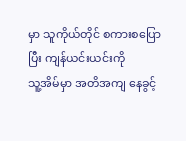မှာ သူကိုယ်တိုင် စကားစပြောပြီး ကျန်ယင်းယင်းကို
သူ့အိမ်မှာ အတိအကျ နေခွင့်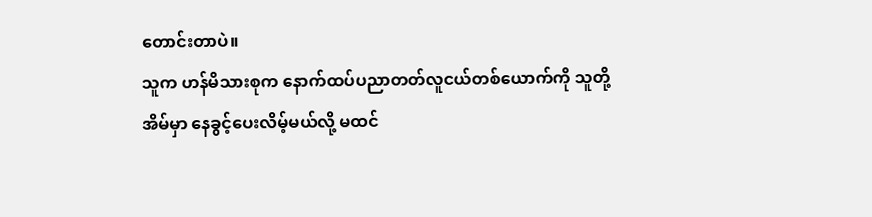တောင်းတာပဲ။
သူက ဟန်မိသားစုက နောက်ထပ်ပညာတတ်လူငယ်တစ်ယောက်ကို သူတို့အိမ်မှာ နေခွင့်ပေးလိမ့်မယ်လို့ မထင်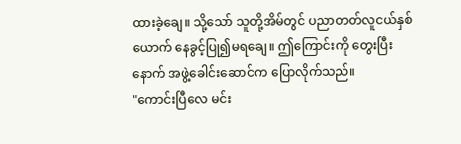ထားခဲ့ချေ။ သို့သော် သူတို့အိမ်တွင် ပညာတတ်လူငယ်နှစ်ယောက် နေခွင့်ပြု၍မရချေ။ ဤကြောင်းကို တွေးပြီးနောက် အဖွဲ့ခေါင်းဆောင်က ပြောလိုက်သည်။
"ကောင်းပြီလေ မင်း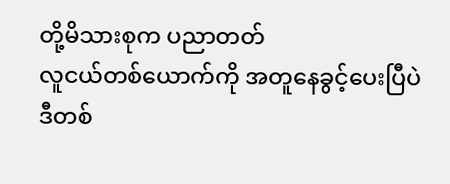တို့မိသားစုက ပညာတတ်
လူငယ်တစ်ယောက်ကို အတူနေခွင့်ပေးပြီပဲ
ဒီတစ်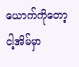ယောက်ကိုတော့ ငါ့အိမ်မှာ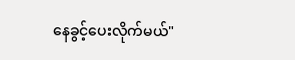နေခွင့်ပေးလိုက်မယ်"